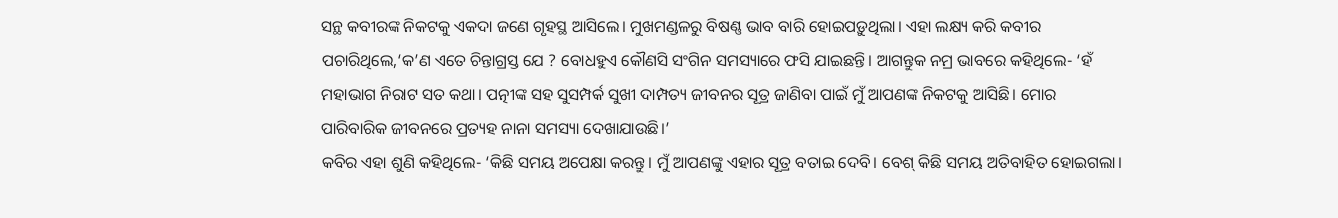ସନ୍ଥ କବୀରଙ୍କ ନିକଟକୁ ଏକଦା ଜଣେ ଗୃହସ୍ଥ ଆସିଲେ। ମୁଖମଣ୍ଡଳରୁ ବିଷଣ୍ଣ ଭାବ ବାରି ହୋଇପଡ଼ୁଥିଲା। ଏହା ଲକ୍ଷ୍ୟ କରି କବୀର ପଚାରିଥିଲେ,‘କ’ଣ ଏତେ ଚିନ୍ତାଗ୍ରସ୍ତ ଯେ ? ବୋଧହୁଏ କୌଣସି ସଂଗିନ ସମସ୍ୟାରେ ଫସି ଯାଇଛନ୍ତି। ଆଗନ୍ତୁକ ନମ୍ର ଭାବରେ କହିଥିଲେ- ‘ହଁ ମହାଭାଗ ନିରାଟ ସତ କଥା। ପତ୍ନୀଙ୍କ ସହ ସୁସମ୍ପର୍କ ସୁଖୀ ଦାମ୍ପତ୍ୟ ଜୀବନର ସୂତ୍ର ଜାଣିବା ପାଇଁ ମୁଁ ଆପଣଙ୍କ ନିକଟକୁ ଆସିଛି। ମୋର ପାରିବାରିକ ଜୀବନରେ ପ୍ରତ୍ୟହ ନାନା ସମସ୍ୟା ଦେଖାଯାଉଛି।’
କବିର ଏହା ଶୁଣି କହିଥିଲେ- ‘କିଛି ସମୟ ଅପେକ୍ଷା କରନ୍ତୁ। ମୁଁ ଆପଣଙ୍କୁ ଏହାର ସୂତ୍ର ବତାଇ ଦେବି। ବେଶ୍ କିଛି ସମୟ ଅତିବାହିତ ହୋଇଗଲା।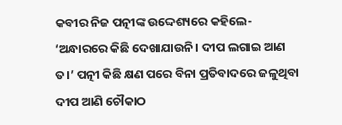କବୀର ନିଜ ପତ୍ନୀଙ୍କ ଉଦ୍ଦେଶ୍ୟରେ କହିଲେ- ‘ଅନ୍ଧାରରେ କିଛି ଦେଖାଯାଉନି। ଦୀପ ଲଗାଇ ଆଣ ତ।’ ପତ୍ନୀ କିଛି କ୍ଷଣ ପରେ ବିନା ପ୍ରତିବାଦରେ ଜଳୁଥିବା ଦୀପ ଆଣି ଚୌକାଠ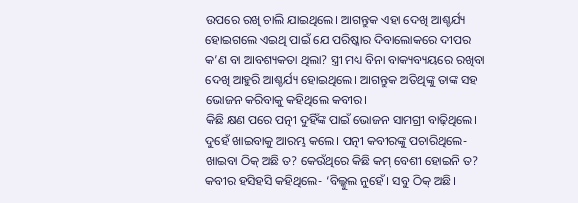ଉପରେ ରଖି ଚାଲି ଯାଇଥିଲେ। ଆଗନ୍ତୁକ ଏହା ଦେଖି ଆଶ୍ଚର୍ଯ୍ୟ ହୋଇଗଲେ ଏଇଥି ପାଇଁ ଯେ ପରିଷ୍କାର ଦିବାଲୋକରେ ଦୀପର କ’ଣ ବା ଆବଶ୍ୟକତା ଥିଲା? ସ୍ତ୍ରୀ ମଧ୍ୟ ବିନା ବାକ୍ୟବ୍ୟୟରେ ରଖିବା ଦେଖି ଆହୁରି ଆଶ୍ଚର୍ଯ୍ୟ ହୋଇଥିଲେ। ଆଗନ୍ତୁକ ଅତିଥିଙ୍କୁ ତାଙ୍କ ସହ ଭୋଜନ କରିବାକୁ କହିଥିଲେ କବୀର।
କିଛି କ୍ଷଣ ପରେ ପତ୍ନୀ ଦୁହିଁଙ୍କ ପାଇଁ ଭୋଜନ ସାମଗ୍ରୀ ବାଢ଼ିଥିଲେ। ଦୁହେଁ ଖାଇବାକୁ ଆରମ୍ଭ କଲେ। ପତ୍ନୀ କବୀରଙ୍କୁ ପଚାରିଥିଲେ- ଖାଇବା ଠିକ୍ ଅଛି ତ? କେଉଁଥିରେ କିଛି କମ୍ ବେଶୀ ହୋଇନି ତ? କବୀର ହସିହସି କହିଥିଲେ- ‘ବିଲ୍କୁଲ ନୁହେଁ। ସବୁ ଠିକ୍ ଅଛି।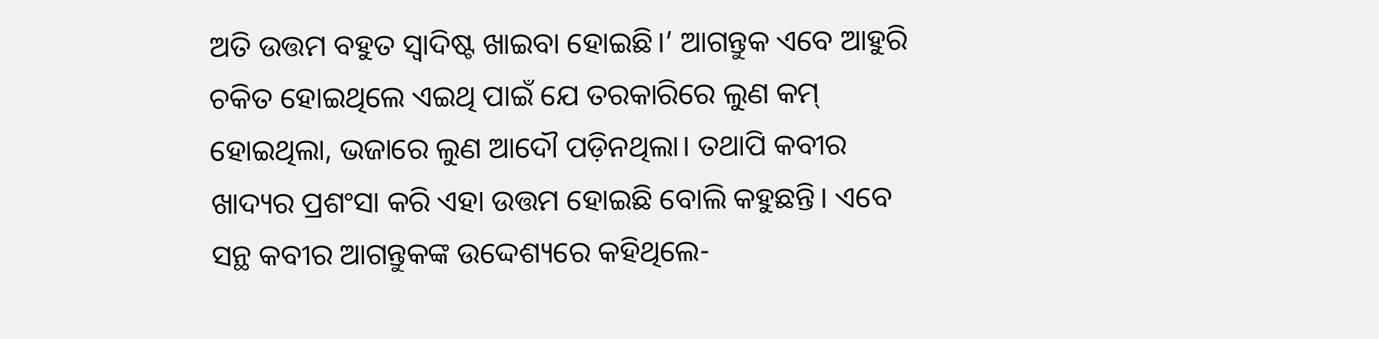ଅତି ଉତ୍ତମ ବହୁତ ସ୍ବାଦିଷ୍ଟ ଖାଇବା ହୋଇଛି।’ ଆଗନ୍ତୁକ ଏବେ ଆହୁରି ଚକିତ ହୋଇଥିଲେ ଏଇଥି ପାଇଁ ଯେ ତରକାରିରେ ଲୁଣ କମ୍ ହୋଇଥିଲା, ଭଜାରେ ଲୁଣ ଆଦୌ ପଡ଼ିନଥିଲା। ତଥାପି କବୀର ଖାଦ୍ୟର ପ୍ରଶଂସା କରି ଏହା ଉତ୍ତମ ହୋଇଛି ବୋଲି କହୁଛନ୍ତି। ଏବେ ସନ୍ଥ କବୀର ଆଗନ୍ତୁକଙ୍କ ଉଦ୍ଦେଶ୍ୟରେ କହିଥିଲେ-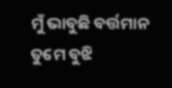ମୁଁ ଭାବୁଛି ବର୍ତ୍ତମାନ ତୁମେ ବୁଝି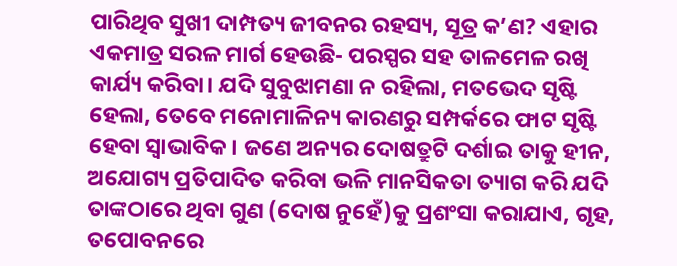ପାରିଥିବ ସୁଖୀ ଦାମ୍ପତ୍ୟ ଜୀବନର ରହସ୍ୟ, ସୂତ୍ର କ’ଣ? ଏହାର ଏକମାତ୍ର ସରଳ ମାର୍ଗ ହେଉଛି- ପରସ୍ପର ସହ ତାଳମେଳ ରଖି କାର୍ଯ୍ୟ କରିବା। ଯଦି ସୁବୁଝାମଣା ନ ରହିଲା, ମତଭେଦ ସୃଷ୍ଟି ହେଲା, ତେବେ ମନୋମାଳିନ୍ୟ କାରଣରୁ ସମ୍ପର୍କରେ ଫାଟ ସୃଷ୍ଟି ହେବା ସ୍ବାଭାବିକ। ଜଣେ ଅନ୍ୟର ଦୋଷତ୍ରୁଟି ଦର୍ଶାଇ ତାକୁ ହୀନ, ଅଯୋଗ୍ୟ ପ୍ରତିପାଦିତ କରିବା ଭଳି ମାନସିକତା ତ୍ୟାଗ କରି ଯଦି ତାଙ୍କଠାରେ ଥିବା ଗୁଣ (ଦୋଷ ନୁହେଁ)କୁ ପ୍ରଶଂସା କରାଯାଏ, ଗୃହ, ତପୋବନରେ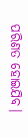ପରିଣତ ହୋଇଯିବ।